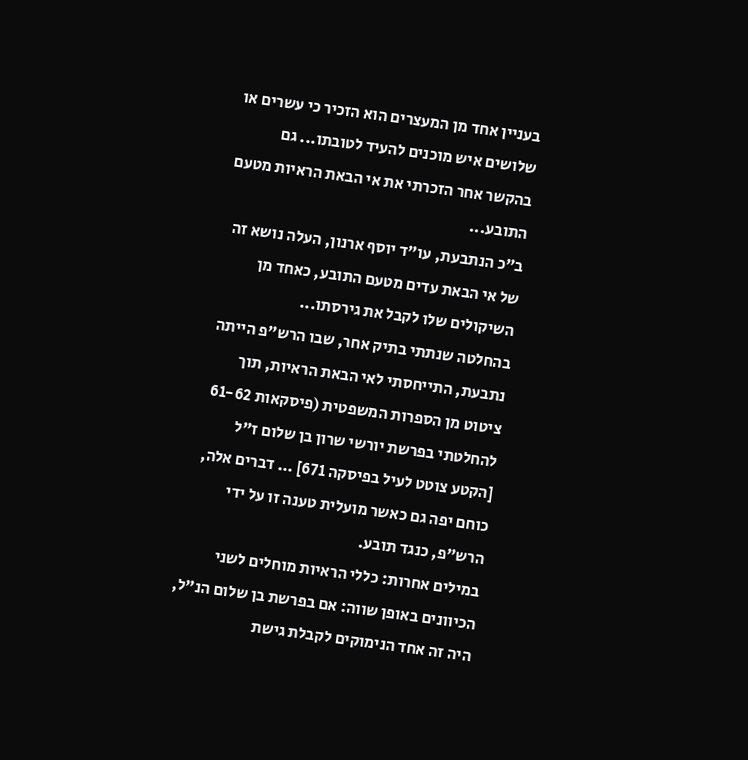בעניין אחד מן המעצרים הוא הזכיר כי עשרים או שלושים איש מוכנים להעיד לטובתו... גם בהקשר אחר הזכרתי את אי הבאת הראיות מטעם התובע...
ב"כ הנתבעת, עו"ד יוסף ארנון, העלה נושא זה של אי הבאת עדים מטעם התובע, כאחד מן השיקולים שלו לקבל את גירסתו...
בהחלטה שנתתי בתיק אחר, שבו הרש"פ הייתה נתבעת, התייחסתי לאי הבאת הראיות, תוך ציטוט מן הספרות המשפטית (פיסקאות 61-62 להחלטתי בפרשת יורשי שרון בן שלום ז"ל [הקטע צוטט לעיל בפיסקה 671] ... דברים אלה, כוחם יפה גם כאשר מועלית טענה זו על ידי הרש"פ, כנגד תובע.
במילים אחרות: כללי הראיות מוחלים לשני הכיוונים באופן שווה: אם בפרשת בן שלום הנ"ל, היה זה אחד הנימוקים לקבלת גישת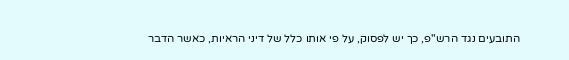התובעים נגד הרש"פ, כך יש לפסוק, על פי אותו כלל של דיני הראיות, כאשר הדבר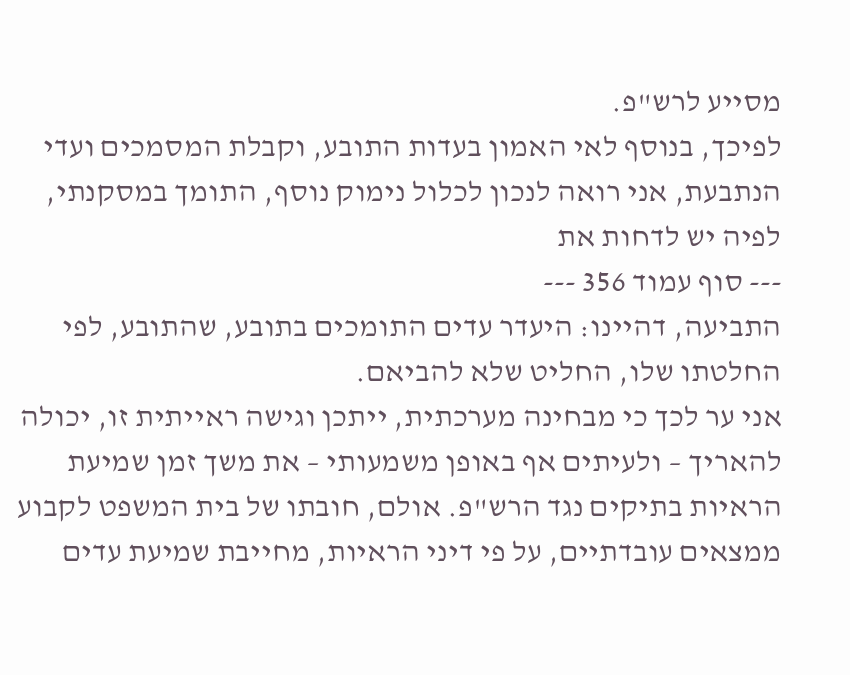מסייע לרש"פ.
לפיכך, בנוסף לאי האמון בעדות התובע, וקבלת המסמכים ועדי הנתבעת, אני רואה לנכון לכלול נימוק נוסף, התומך במסקנתי, לפיה יש לדחות את
--- סוף עמוד 356 ---
התביעה, דהיינו: היעדר עדים התומכים בתובע, שהתובע, לפי החלטתו שלו, החליט שלא להביאם.
אני ער לכך כי מבחינה מערכתית, ייתכן וגישה ראייתית זו, יכולה להאריך – ולעיתים אף באופן משמעותי – את משך זמן שמיעת הראיות בתיקים נגד הרש"פ. אולם, חובתו של בית המשפט לקבוע ממצאים עובדתיים, על פי דיני הראיות, מחייבת שמיעת עדים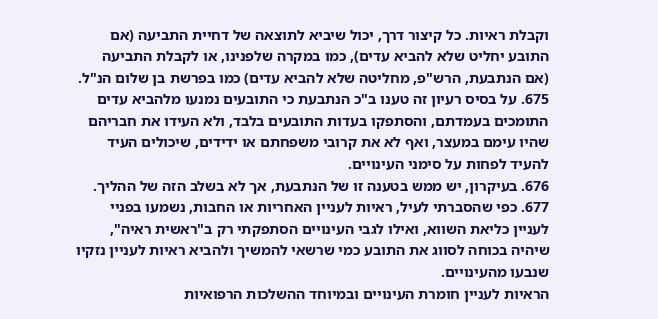וקבלת ראיות. כל קיצור דרך, יכול שיביא לתוצאה של דחיית התביעה (אם התובע יחליט שלא להביא עדים), כמו במקרה שלפנינו, או לקבלת התביעה (אם הנתבעת, הרש"פ, מחליטה שלא להביא עדים) כמו בפרשת בן שלום הנ"ל.
675. על בסיס רעיון זה טענו ב"כ הנתבעת כי התובעים נמנעו מלהביא עדים התומכים בעמדתם, והסתפקו בעדות התובעים בלבד, ולא העידו את חבריהם שהיו עימם במעצר, ואף לא את קרובי משפחתם או ידידים, שיכולים העיד להעיד לפחות על סימני העינויים.
676. בעיקרון, יש ממש בטענה זו של הנתבעת, אך לא בשלב הזה של ההליך.
677. כפי שהסברתי לעיל, ראיות לעניין האחריות או החבות, נשמעו בפניי לעניין כליאת השווא, ואילו לגבי העינויים הסתפקתי רק ב"ראשית ראיה", שיהיה בכוחה לסווג את התובע כמי שרשאי להמשיך ולהביא ראיות לעניין נזקיו שנבעו מהעינויים.
הראיות לעניין חומרת העינויים ובמיוחד ההשלכות הרפואיות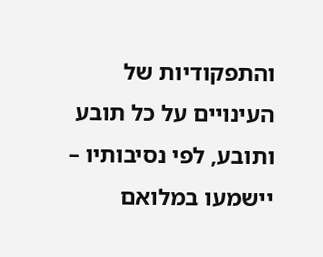והתפקודיות של העינויים על כל תובע ותובע, לפי נסיבותיו – יישמעו במלואם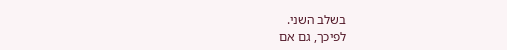בשלב השני.
לפיכך, גם אם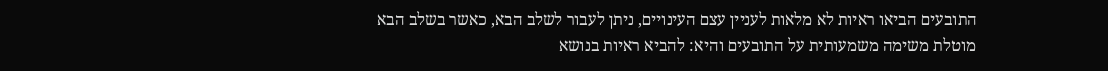התובעים הביאו ראיות לא מלאות לעניין עצם העינויים, ניתן לעבור לשלב הבא, כאשר בשלב הבא מוטלת משימה משמעותית על התובעים והיא: להביא ראיות בנושא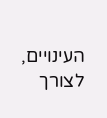העינויים, לצורך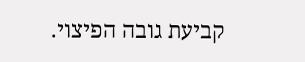קביעת גובה הפיצוי.